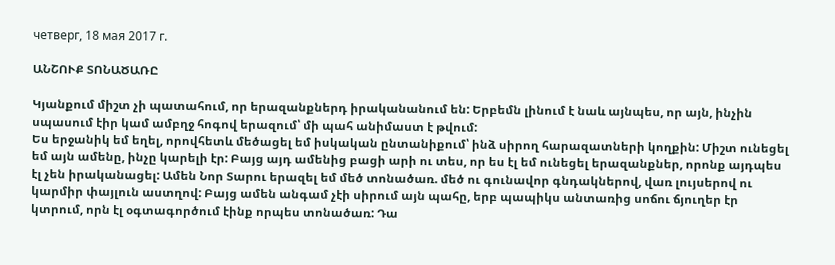четверг, 18 мая 2017 г.

ԱՆՇՈՒՔ ՏՈՆԱԾԱՌԸ

Կյանքում միշտ չի պատահում, որ երազանքներդ իրականանում են: Երբեմն լինում է նաև այնպես, որ այն, ինչին սպասում էիր կամ ամբղջ հոգով երազում՝ մի պահ անիմաստ է թվում:
Ես երջանիկ եմ եղել, որովհետև մեծացել եմ իսկական ընտանիքում՝ ինձ սիրող հարազատների կողքին: Միշտ ունեցել եմ այն ամենը, ինչը կարելի էր: Բայց այդ ամենից բացի արի ու տես, որ ես էլ եմ ունեցել երազանքներ, որոնք այդպես էլ չեն իրականացել: Ամեն Նոր Տարու երազել եմ մեծ տոնածառ. մեծ ու գունավոր գնդակներով, վառ լույսերով ու կարմիր փայլուն աստղով: Բայց ամեն անգամ չէի սիրում այն պահը, երբ պապիկս անտառից սոճու ճյուղեր էր կտրում, որն էլ օգտագործում էինք որպես տոնածառ: Դա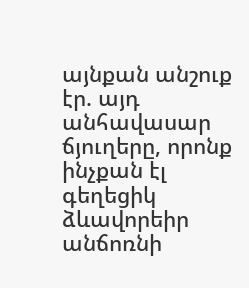այնքան անշուք էր. այդ անհավասար ճյուղերը, որոնք ինչքան էլ գեղեցիկ ձևավորեիր անճոռնի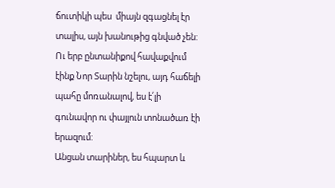ճուտիկի պես  միայն զգացնել էր տալիս, այն խանութից գնված չեն: Ու երբ ընտանիքով հավաքվում էինք Նոր Տարին նշելու, այդ հաճելի պահը մոռանալով, ես է՛լի գունավոր ու փայլուն տոնածառ էի երազում:
Անցան տարիներ, ես հպարտ և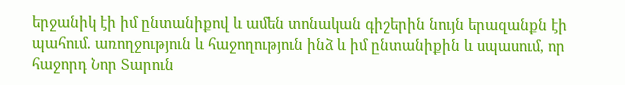երջանիկ էի իմ ընտանիքով և ամեն տոնական գիշերին նույն երազանքն էի պահում. առողջություն և հաջողություն ինձ և իմ ընտանիքին և սպասում, որ հաջորդ Նոր Տարուն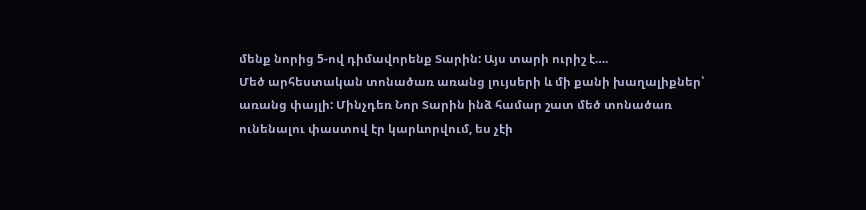մենք նորից 5-ով դիմավորենք Տարին: Այս տարի ուրիշ է….
Մեծ արհեստական տոնածառ առանց լույսերի և մի քանի խաղալիքներ՝ առանց փայլի: Մինչդեռ Նոր Տարին ինձ համար շատ մեծ տոնածառ ունենալու փաստով էր կարևորվում, ես չէի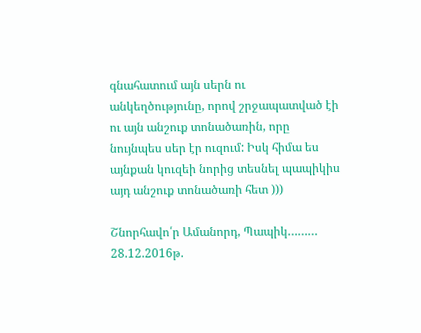գնահատում այն սերն ու անկեղծությունը, որով շրջապատված էի ու այն անշուք տոնածառին, որը նույնպես սեր էր ուզում: Իսկ հիմա ես այնքան կուզեի նորից տեսնել պապիկիս այդ անշուք տոնածառի հետ )))

Շնորհավո՛ր Ամանորդ, Պապիկ………
28.12.2016թ.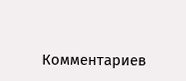Комментариев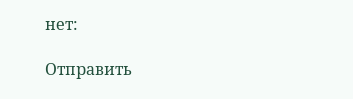нет:

Отправить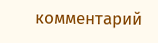комментарий